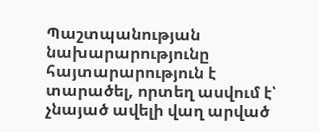Պաշտպանության նախարարությունը հայտարարություն է տարածել, որտեղ ասվում է՝ չնայած ավելի վաղ արված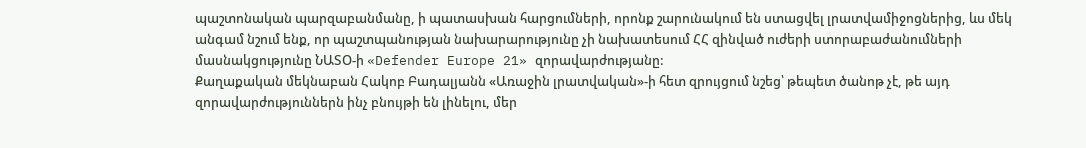պաշտոնական պարզաբանմանը, ի պատասխան հարցումների, որոնք շարունակում են ստացվել լրատվամիջոցներից, ևս մեկ անգամ նշում ենք, որ պաշտպանության նախարարությունը չի նախատեսում ՀՀ զինված ուժերի ստորաբաժանումների մասնակցությունը ՆԱՏՕ-ի «Defender Europe 21» զորավարժությանը:
Քաղաքական մեկնաբան Հակոբ Բադալյանն «Առաջին լրատվական»-ի հետ զրույցում նշեց՝ թեպետ ծանոթ չէ, թե այդ զորավարժություններն ինչ բնույթի են լինելու, մեր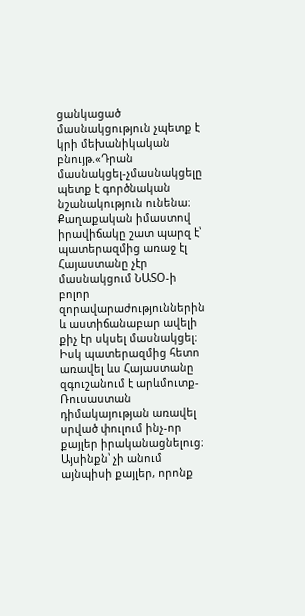ցանկացած մասնակցություն չպետք է կրի մեխանիկական բնույթ.«Դրան մասնակցել-չմասնակցելը պետք է գործնական նշանակություն ունենա։ Քաղաքական իմաստով իրավիճակը շատ պարզ է՝ պատերազմից առաջ էլ Հայաստանը չէր մասնակցում ՆԱՏՕ-ի բոլոր զորավարաժություններին և աստիճանաբար ավելի քիչ էր սկսել մասնակցել։ Իսկ պատերազմից հետո առավել ևս Հայաստանը զգուշանում է արևմուտք-Ռուսաստան դիմակայության առավել սրված փուլում ինչ-որ քայլեր իրականացնելուց։ Այսինքն՝ չի անում այնպիսի քայլեր, որոնք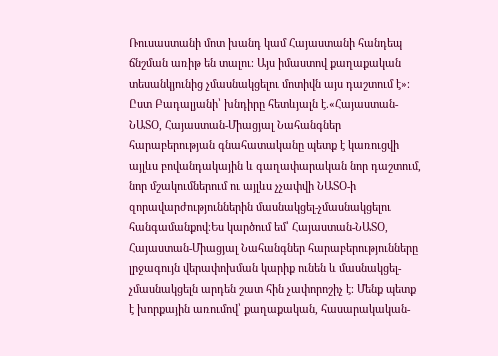Ռուսաստանի մոտ խանդ կամ Հայաստանի հանդեպ ճնշման առիթ են տալու։ Այս իմաստով քաղաքական տեսանկյունից չմասնակցելու մոտիվն այս դաշտում է»։
Ըստ Բադալյանի՝ խնդիրը հետևյալն է.«Հայաստան-ՆԱՏՕ, Հայաստան-Միացյալ Նահանգներ հարաբերության գնահատականը պետք է կառուցվի այլևս բովանդակային և գաղափարական նոր դաշտում, նոր մշակումներում ու այլևս չչափվի ՆԱՏՕ-ի զորավարժություններին մասնակցել-չմասնակցելու հանգամանքով։Ես կարծում եմ՝ Հայաստան-ՆԱՏՕ, Հայաստան-Միացյալ Նահանգներ հարաբերությունները լրջագույն վերափոխման կարիք ունեն և մասնակցել-չմասնակցելն արդեն շատ հին չափորոշիչ է։ Մենք պետք է խորքային առումով՝ քաղաքական, հասարակական-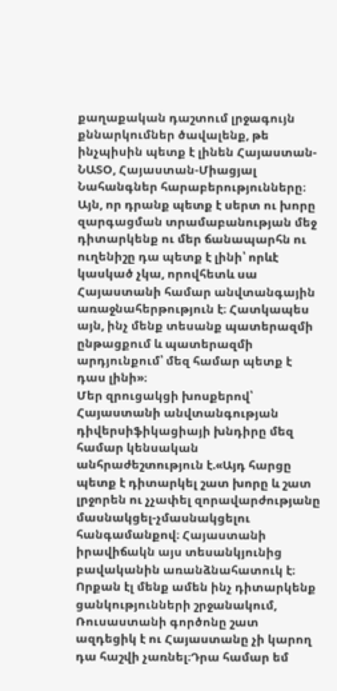քաղաքական դաշտում լրջագույն քննարկումներ ծավալենք, թե ինչպիսին պետք է լինեն Հայաստան-ՆԱՏՕ, Հայաստան-Միացյալ Նահանգներ հարաբերությունները։ Այն, որ դրանք պետք է սերտ ու խորը զարգացման տրամաբանության մեջ դիտարկենք ու մեր ճանապարհն ու ուղենիշը դա պետք է լինի՝ որևէ կասկած չկա, որովհետև սա Հայաստանի համար անվտանգային առաջնահերթություն է։ Հատկապես այն, ինչ մենք տեսանք պատերազմի ընթացքում և պատերազմի արդյունքում՝ մեզ համար պետք է դաս լինի»։
Մեր զրուցակցի խոսքերով՝ Հայաստանի անվտանգության դիվերսիֆիկացիայի խնդիրը մեզ համար կենսական անհրաժեշտություն է.«Այդ հարցը պետք է դիտարկել շատ խորը և շատ լրջորեն ու չչափել զորավարժությանը մասնակցել-չմասնակցելու հանգամանքով։ Հայաստանի իրավիճակն այս տեսանկյունից բավականին առանձնահատուկ է։ Որքան էլ մենք ամեն ինչ դիտարկենք ցանկությունների շրջանակում, Ռուսաստանի գործոնը շատ ազդեցիկ է ու Հայաստանը չի կարող դա հաշվի չառնել։Դրա համար եմ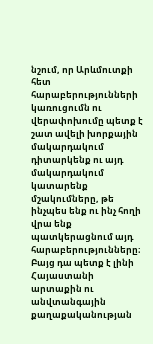նշում, որ Արևմուտքի հետ հարաբերությունների կառուցումն ու վերափոխումը պետք է շատ ավելի խորքային մակարդակում դիտարկենք ու այդ մակարդակում կատարենք մշակումները, թե ինչպես ենք ու ինչ հողի վրա ենք պատկերացնում այդ հարաբերությունները։ Բայց դա պետք է լինի Հայաստանի արտաքին ու անվտանգային քաղաքականության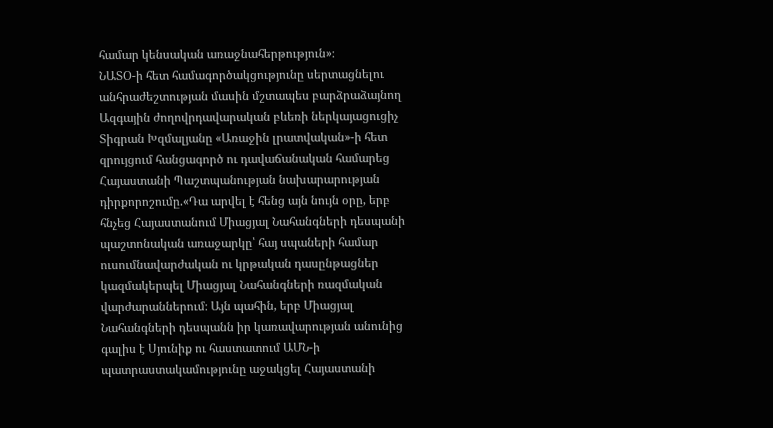համար կենսական առաջնահերթություն»։
ՆԱՏՕ-ի հետ համագործակցությունը սերտացնելու անհրաժեշտության մասին մշտապես բարձրաձայնող Ազգային ժողովրդավարական բևեռի ներկայացուցիչ Տիգրան Խզմալյանը «Առաջին լրատվական»-ի հետ զրույցում հանցագործ ու դավաճանական համարեց Հայաստանի Պաշտպանության նախարարության դիրքորոշումը.«Դա արվել է հենց այն նույն օրը, երբ հնչեց Հայաստանում Միացյալ Նահանգների դեսպանի պաշտոնական առաջարկը՝ հայ սպաների համար ուսումնավարժական ու կրթական դասընթացներ կազմակերպել Միացյալ Նահանգների ռազմական վարժարաններում։ Այն պահին, երբ Միացյալ Նահանգների դեսպանն իր կառավարության անունից գալիս է Սյունիք ու հաստատում ԱՄՆ-ի պատրաստակամությունը աջակցել Հայաստանի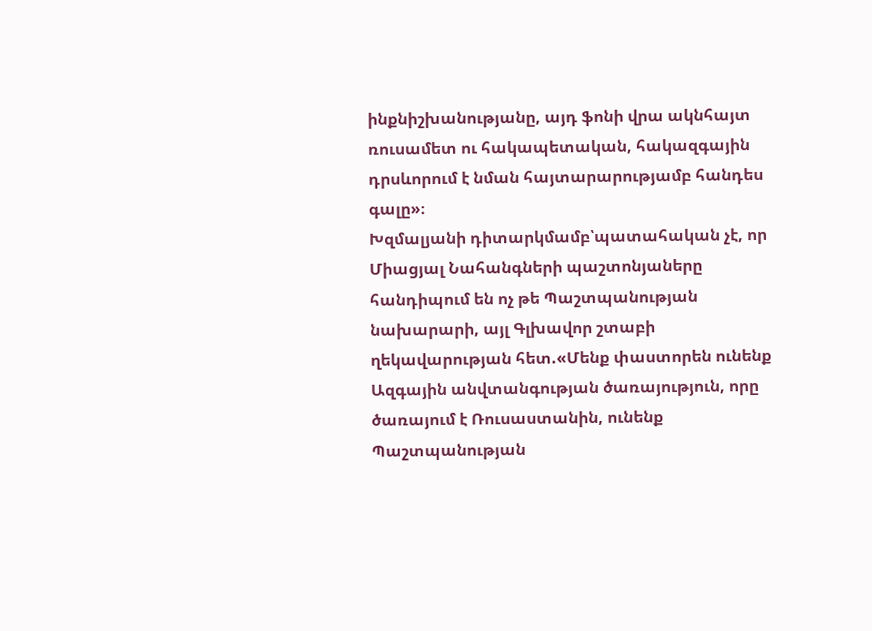ինքնիշխանությանը, այդ ֆոնի վրա ակնհայտ ռուսամետ ու հակապետական, հակազգային դրսևորում է նման հայտարարությամբ հանդես գալը»։
Խզմալյանի դիտարկմամբ՝պատահական չէ, որ Միացյալ Նահանգների պաշտոնյաները հանդիպում են ոչ թե Պաշտպանության նախարարի, այլ Գլխավոր շտաբի ղեկավարության հետ.«Մենք փաստորեն ունենք Ազգային անվտանգության ծառայություն, որը ծառայում է Ռուսաստանին, ունենք Պաշտպանության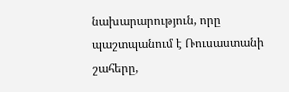նախարարություն, որը պաշտպանում է Ռուսաստանի շահերը,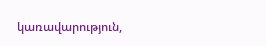կառավարություն,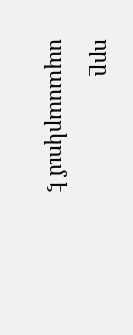որը սպասարկում է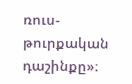ռուս-թուրքական դաշինքը»։